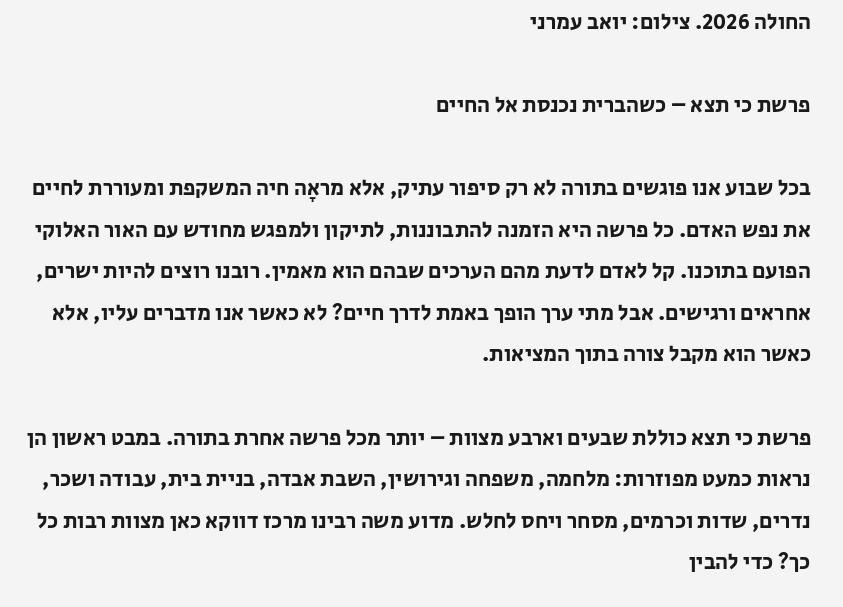החולה 2026. צילום: יואב עמרני

פרשת כי תצא – כשהברית נכנסת אל החיים

בכל שבוע אנו פוגשים בתורה לא רק סיפור עתיק, אלא מראָה חיה המשקפת ומעוררת לחיים את נפש האדם. כל פרשה היא הזמנה להתבוננות, לתיקון ולמפגש מחודש עם האור האלוקי הפועם בתוכנו. קל לאדם לדעת מהם הערכים שבהם הוא מאמין. רובנו רוצים להיות ישרים, אחראים ורגישים. אבל מתי ערך הופך באמת לדרך חיים? לא כאשר אנו מדברים עליו, אלא כאשר הוא מקבל צורה בתוך המציאות.

פרשת כי תצא כוללת שבעים וארבע מצוות – יותר מכל פרשה אחרת בתורה. במבט ראשון הן נראות כמעט מפוזרות: מלחמה, משפחה וגירושין, השבת אבדה, בניית בית, עבודה ושכר, נדרים, שדות וכרמים, מסחר ויחס לחלש. מדוע משה רבינו מרכז דווקא כאן מצוות רבות כל כך? כדי להבין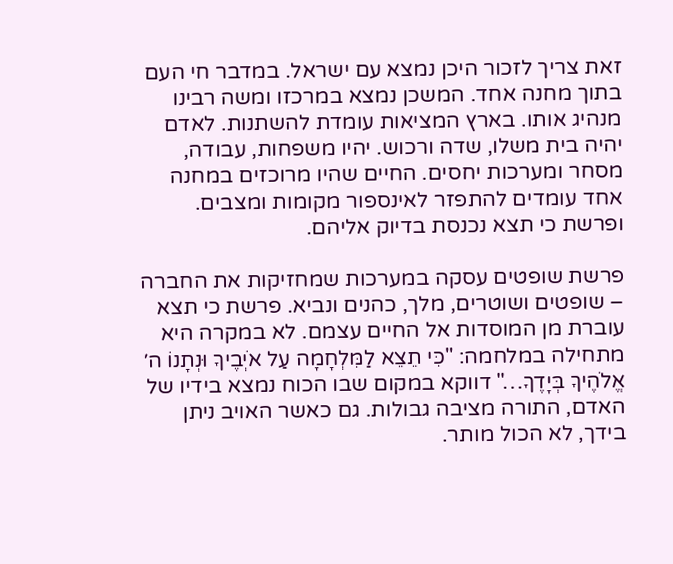זאת צריך לזכור היכן נמצא עם ישראל. במדבר חי העם בתוך מחנה אחד. המשכן נמצא במרכזו ומשה רבינו מנהיג אותו. בארץ המציאות עומדת להשתנות. לאדם יהיה בית משלו, שדה ורכוש. יהיו משפחות, עבודה, מסחר ומערכות יחסים. החיים שהיו מרוכזים במחנה אחד עומדים להתפזר לאינספור מקומות ומצבים. ופרשת כי תצא נכנסת בדיוק אליהם.

פרשת שופטים עסקה במערכות שמחזיקות את החברה – שופטים ושוטרים, מלך, כהנים ונביא. פרשת כי תצא עוברת מן המוסדות אל החיים עצמם. לא במקרה היא מתחילה במלחמה: "כִּי תֵצֵא לַמִּלְחָמָה עַל אֹיְבֶיךָ וּנְתָנוֹ ה׳ אֱלֹהֶיךָ בְּיָדֶךָ…" דווקא במקום שבו הכוח נמצא בידיו של האדם, התורה מציבה גבולות. גם כאשר האויב ניתן בידך, לא הכול מותר.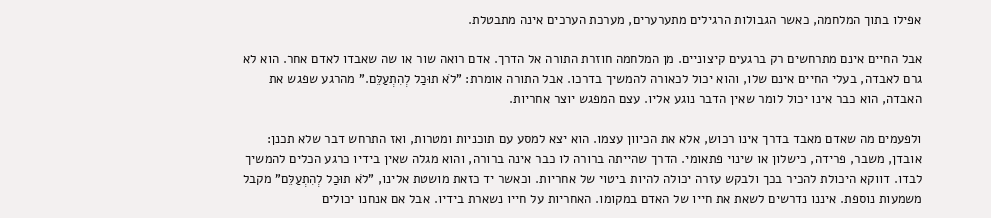אפילו בתוך המלחמה, כאשר הגבולות הרגילים מתערערים, מערכת הערכים אינה מתבטלת.

אבל החיים אינם מתרחשים רק ברגעים קיצוניים. מן המלחמה חוזרת התורה אל הדרך. אדם רואה שור או שה שאבדו לאדם אחר. הוא לא גרם לאבדה, בעלי החיים אינם שלו, והוא יכול לכאורה להמשיך בדרכו. אבל התורה אומרת: "לֹא תוּכַל לְהִתְעַלֵּם." מהרגע שפגש את האבדה, הוא כבר אינו יכול לומר שאין הדבר נוגע אליו. עצם המפגש יוצר אחריות.

ולפעמים מה שאדם מאבד בדרך אינו רכוש, אלא את הכיוון עצמו. הוא יצא למסע עם תוכניות ומטרות, ואז התרחש דבר שלא תכנן: אובדן, משבר, פרידה, כישלון או שינוי פתאומי. הדרך שהייתה ברורה לו כבר אינה ברורה, והוא מגלה שאין בידיו כרגע הכלים להמשיך לבדו. דווקא היכולת להכיר בכך ולבקש עזרה יכולה להיות ביטוי של אחריות. וכאשר יד כזאת מושטת אלינו, "לֹא תוּכַל לְהִתְעַלֵּם" מקבל משמעות נוספת. איננו נדרשים לשאת את חייו של האדם במקומו. האחריות על חייו נשארת בידיו. אבל אם אנחנו יכולים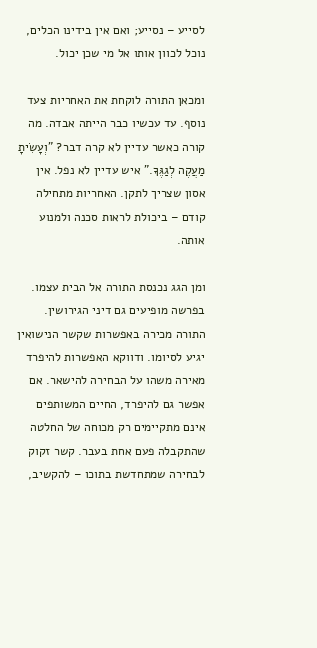לסייע – נסייע; ואם אין בידינו הכלים, נוכל לכוון אותו אל מי שכן יכול.

ומכאן התורה לוקחת את האחריות צעד נוסף. עד עכשיו כבר הייתה אבדה. מה קורה כאשר עדיין לא קרה דבר? "וְעָשִׂיתָ מַעֲקֶה לְגַגֶּךָ." איש עדיין לא נפל. אין אסון שצריך לתקן. האחריות מתחילה קודם – ביכולת לראות סכנה ולמנוע אותה.

ומן הגג נכנסת התורה אל הבית עצמו. בפרשה מופיעים גם דיני הגירושין. התורה מכירה באפשרות שקשר הנישואין יגיע לסיומו. ודווקא האפשרות להיפרד מאירה משהו על הבחירה להישאר. אם אפשר גם להיפרד, החיים המשותפים אינם מתקיימים רק מכוחה של החלטה שהתקבלה פעם אחת בעבר. קשר זקוק לבחירה שמתחדשת בתוכו – להקשיב,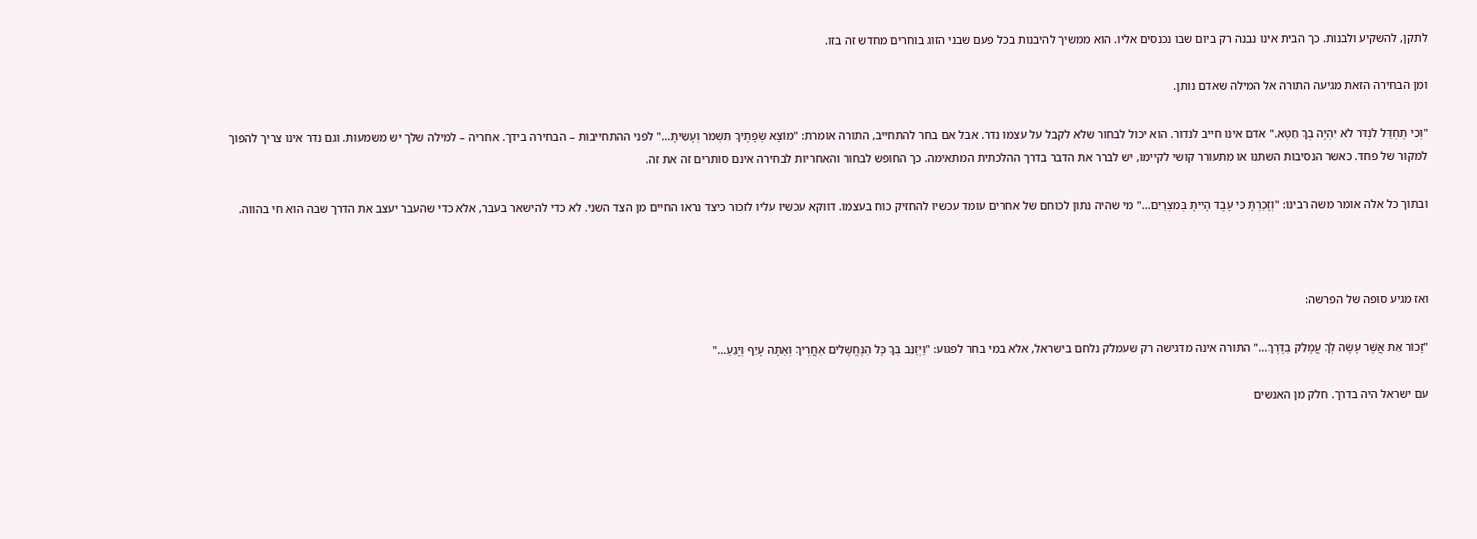לתקן, להשקיע ולבנות. כך הבית אינו נבנה רק ביום שבו נכנסים אליו. הוא ממשיך להיבנות בכל פעם שבני הזוג בוחרים מחדש זה בזו.

ומן הבחירה הזאת מגיעה התורה אל המילה שאדם נותן.

"וְכִי תֶחְדַּל לִנְדֹּר לֹא יִהְיֶה בְךָ חֵטְא." אדם אינו חייב לנדור. הוא יכול לבחור שלא לקבל על עצמו נדר. אבל אם בחר להתחייב, התורה אומרת: "מוֹצָא שְׂפָתֶיךָ תִּשְׁמֹר וְעָשִׂיתָ…" לפני ההתחייבות – הבחירה בידך. אחריה – למילה שלך יש משמעות. וגם נדר אינו צריך להפוך למקור של פחד. כאשר הנסיבות השתנו או מתעורר קושי לקיימו, יש לברר את הדבר בדרך ההלכתית המתאימה. כך החופש לבחור והאחריות לבחירה אינם סותרים זה את זה.

ובתוך כל אלה אומר משה רבינו: "וְזָכַרְתָּ כִּי עֶבֶד הָיִיתָ בְּמִצְרַיִם…" מי שהיה נתון לכוחם של אחרים עומד עכשיו להחזיק כוח בעצמו. דווקא עכשיו עליו לזכור כיצד נראו החיים מן הצד השני. לא כדי להישאר בעבר, אלא כדי שהעבר יעצב את הדרך שבה הוא חי בהווה.



ואז מגיע סופה של הפרשה:

"זָכוֹר אֵת אֲשֶׁר עָשָׂה לְךָ עֲמָלֵק בַּדֶּרֶךְ…" התורה אינה מדגישה רק שעמלק נלחם בישראל, אלא במי בחר לפגוע: "וַיְזַנֵּב בְּךָ כָּל הַנֶּחֱשָׁלִים אַחֲרֶיךָ וְאַתָּה עָיֵף וְיָגֵעַ…"

עם ישראל היה בדרך. חלק מן האנשים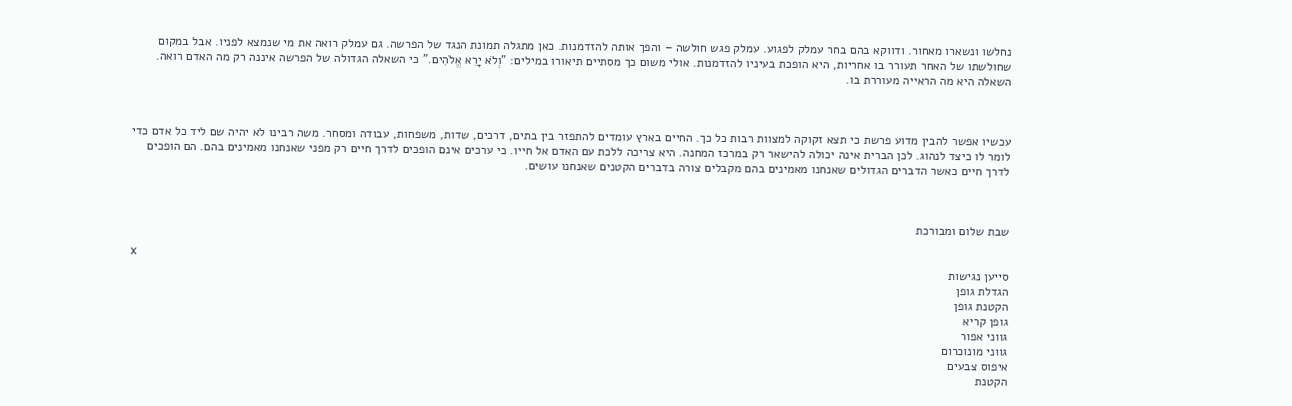נחלשו ונשארו מאחור. ודווקא בהם בחר עמלק לפגוע. עמלק פגש חולשה – והפך אותה להזדמנות. כאן מתגלה תמונת הנגד של הפרשה. גם עמלק רואה את מי שנמצא לפניו. אבל במקום שחולשתו של האחר תעורר בו אחריות, היא הופכת בעיניו להזדמנות. אולי משום כך מסתיים תיאורו במילים: "וְלֹא יָרֵא אֱלֹהִים." כי השאלה הגדולה של הפרשה איננה רק מה האדם רואה. השאלה היא מה הראייה מעוררת בו.



עכשיו אפשר להבין מדוע פרשת כי תצא זקוקה למצוות רבות כל כך. החיים בארץ עומדים להתפזר בין בתים, דרכים, שדות, משפחות, עבודה ומסחר. משה רבינו לא יהיה שם ליד כל אדם כדי לומר לו כיצד לנהוג. לכן הברית אינה יכולה להישאר רק במרכז המחנה. היא צריכה ללכת עם האדם אל חייו. כי ערכים אינם הופכים לדרך חיים רק מפני שאנחנו מאמינים בהם. הם הופכים לדרך חיים כאשר הדברים הגדולים שאנחנו מאמינים בהם מקבלים צורה בדברים הקטנים שאנחנו עושים.



שבת שלום ומבורכת

x
סייען נגישות
הגדלת גופן
הקטנת גופן
גופן קריא
גווני אפור
גווני מונוכרום
איפוס צבעים
הקטנת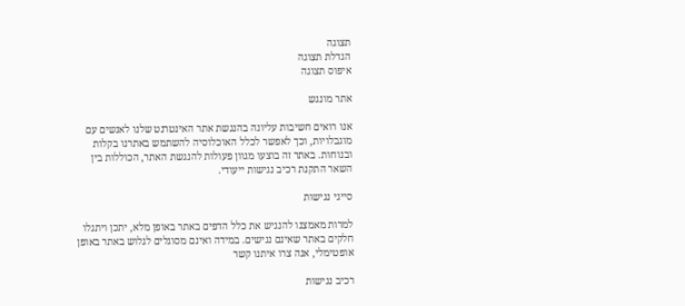תצוגה
הגדלת תצוגה
איפוס תצוגה

אתר מונגש

אנו רואים חשיבות עליונה בהנגשת אתר האינטרנט שלנו לאנשים עם מוגבלויות, וכך לאפשר לכלל האוכלוסיה להשתמש באתרנו בקלות ובנוחות. באתר זה בוצעו מגוון פעולות להנגשת האתר, הכוללות בין השאר התקנת רכיב נגישות ייעודי.

סייגי נגישות

למרות מאמצנו להנגיש את כלל הדפים באתר באופן מלא, יתכן ויתגלו חלקים באתר שאינם נגישים. במידה ואינם מסוגלים לגלוש באתר באופן אופטימלי, אנה צרו איתנו קשר

רכיב נגישות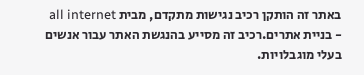באתר זה הותקן רכיב נגישות מתקדם, מבית all internet - בניית אתרים.רכיב זה מסייע בהנגשת האתר עבור אנשים בעלי מוגבלויות.